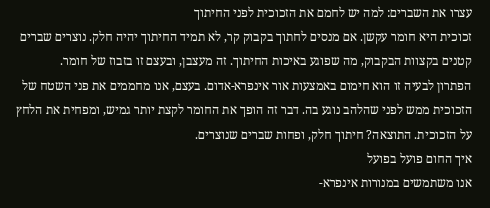עצרו את השברים: למה יש לחמם את הזכוכית לפני החיתוך
זכוכית היא חומר עקשן. אם מנסים לחתוך בקבוק קר, לא תמיד החיתוך יהיה חלק. נוצרים שברים קטנים בקצוות הבקבוק, מה שפוגע באיכות החיתוך. זה מעצבן, ובעצם זו בזבוז של חומר.
הפתרון לבעיה זו הוא חימום באמצעות אור אינפרא-אדום. בעצם, אנו מחממים את פני השטח של הזכוכית ממש לפני שהלהב נוגע בה. דבר זה הופך את החומר לקצת יותר גמיש, ומפחית את הלחץ על הזכוכית. התוצאה? חיתוך חלק, ופחות שברים שנוצרים.
איך החום פועל בפועל
אנו משתמשים במנורות אינפרא-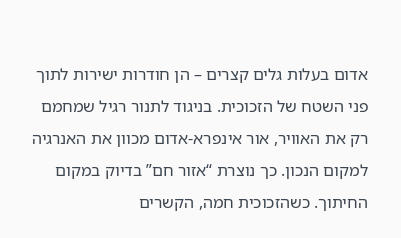אדום בעלות גלים קצרים – הן חודרות ישירות לתוך פני השטח של הזכוכית. בניגוד לתנור רגיל שמחמם רק את האוויר, אור אינפרא-אדום מכוון את האנרגיה למקום הנכון. כך נוצרת “אזור חם” בדיוק במקום החיתוך. כשהזכוכית חמה, הקשרים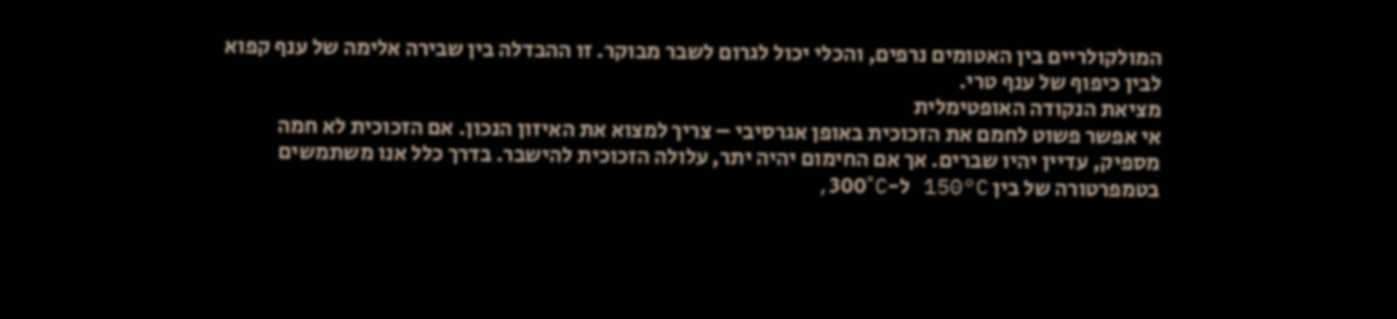המולקולריים בין האטומים נרפים, והכלי יכול לגרום לשבר מבוקר. זו ההבדלה בין שבירה אלימה של ענף קפוא לבין כיפוף של ענף טרי.
מציאת הנקודה האופטימלית
אי אפשר פשוט לחמם את הזכוכית באופן אגרסיבי – צריך למצוא את האיזון הנכון. אם הזכוכית לא חמה מספיק, עדיין יהיו שברים. אך אם החימום יהיה יתר, עלולה הזכוכית להישבר. בדרך כלל אנו משתמשים בטמפרטורה של בין 150°C ל-300°C,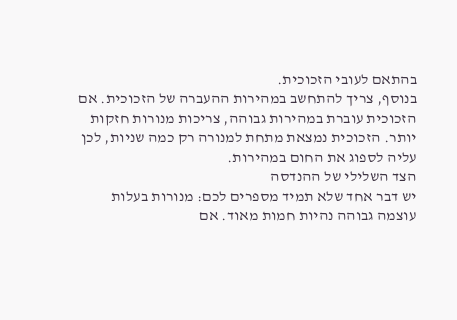בהתאם לעובי הזכוכית.
בנוסף, צריך להתחשב במהירות ההעברה של הזכוכית. אם הזכוכית עוברת במהירות גבוהה, צריכות מנורות חזקות יותר. הזכוכית נמצאת מתחת למנורה רק כמה שניות, לכן עליה לספוג את החום במהירות.
הצד השלילי של ההנדסה
יש דבר אחד שלא תמיד מספרים לכם: מנורות בעלות עוצמה גבוהה נהיות חמות מאוד. אם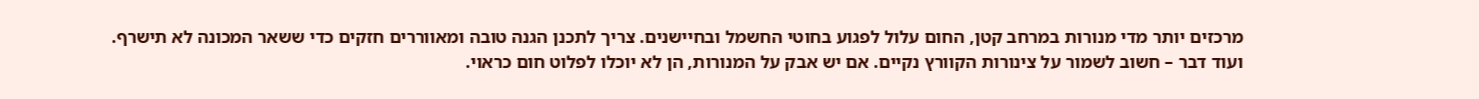מרכזים יותר מדי מנורות במרחב קטן, החום עלול לפגוע בחוטי החשמל ובחיישנים. צריך לתכנן הגנה טובה ומאווררים חזקים כדי ששאר המכונה לא תישרף.
ועוד דבר – חשוב לשמור על צינורות הקוורץ נקיים. אם יש אבק על המנורות, הן לא יוכלו לפלוט חום כראוי.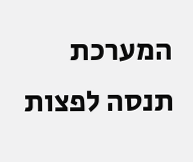המערכת תנסה לפצות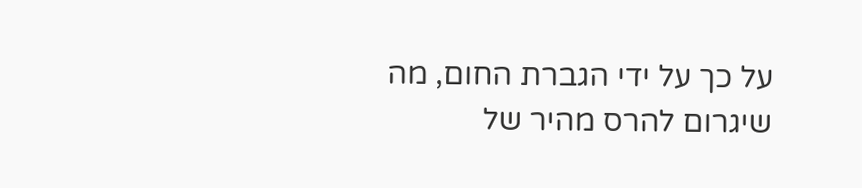על כך על ידי הגברת החום, מה שיגרום להרס מהיר של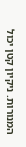המנורות. ניקיון קטן יכול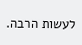לעשות הרבה.